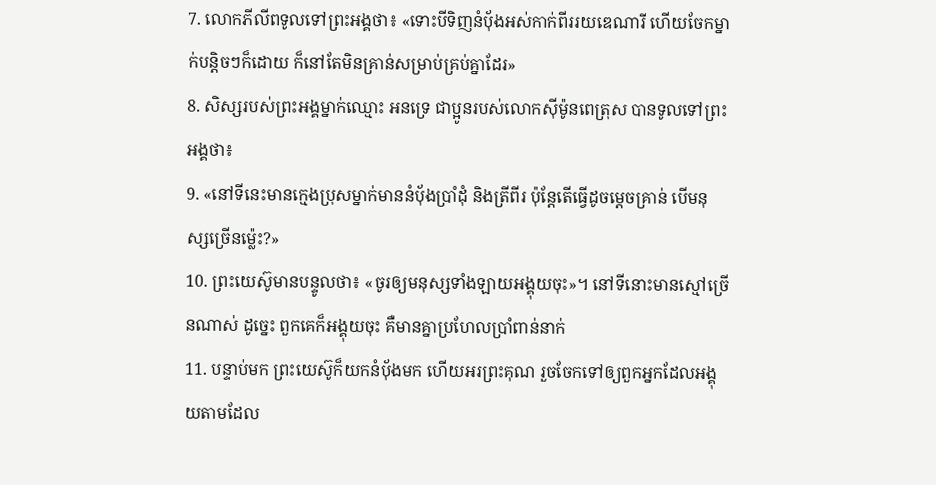7. លោកភីលីពទូលទៅព្រះអង្គថា៖ «ទោះបីទិញនំប៉័ងអស់កាក់ពីររយឌេណារី ហើយចែកម្នាក់បន្ដិចៗក៏ដោយ ក៏នៅតែមិនគ្រាន់សម្រាប់គ្រប់គ្នាដែរ»
8. សិស្សរបស់ព្រះអង្គម្នាក់ឈ្មោះ អនទ្រេ ជាប្អូនរបស់លោកស៊ីម៉ូនពេត្រុស បានទូលទៅព្រះអង្គថា៖
9. «នៅទីនេះមានក្មេងប្រុសម្នាក់មាននំប៉័ងប្រាំដុំ និងត្រីពីរ ប៉ុន្ដែតើធ្វើដូចម្ដេចគ្រាន់ បើមនុស្សច្រើនម្ល៉េះ?»
10. ព្រះយេស៊ូមានបន្ទូលថា៖ «ចូរឲ្យមនុស្សទាំងឡាយអង្គុយចុះ»។ នៅទីនោះមានស្មៅច្រើនណាស់ ដូច្នេះ ពួកគេក៏អង្គុយចុះ គឺមានគ្នាប្រហែលប្រាំពាន់នាក់
11. បន្ទាប់មក ព្រះយេស៊ូក៏យកនំប៉័ងមក ហើយអរព្រះគុណ រួចចែកទៅឲ្យពួកអ្នកដែលអង្គុយតាមដែល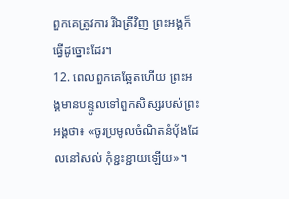ពួកគេត្រូវការ រីឯត្រីវិញ ព្រះអង្គក៏ធ្វើដូច្នោះដែរ។
12. ពេលពួកគេឆ្អែតហើយ ព្រះអង្គមានបន្ទូលទៅពួកសិស្សរបស់ព្រះអង្គថា៖ «ចូរប្រមូលចំណិតនំប៉័ងដែលនៅសល់ កុំខ្ជះខ្ជាយឡើយ»។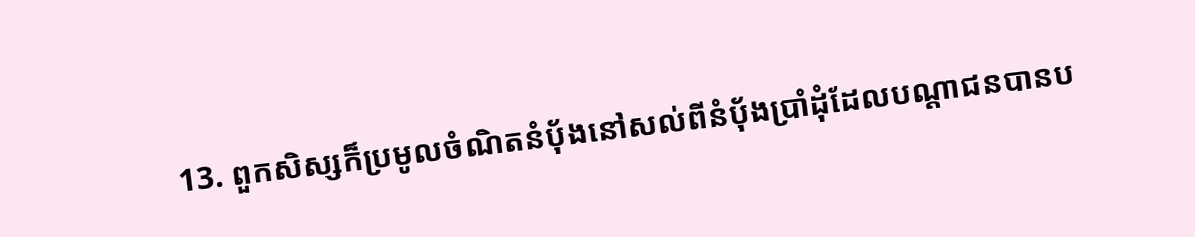13. ពួកសិស្សក៏ប្រមូលចំណិតនំប៉័ងនៅសល់ពីនំប៉័ងប្រាំដុំដែលបណ្តាជនបានប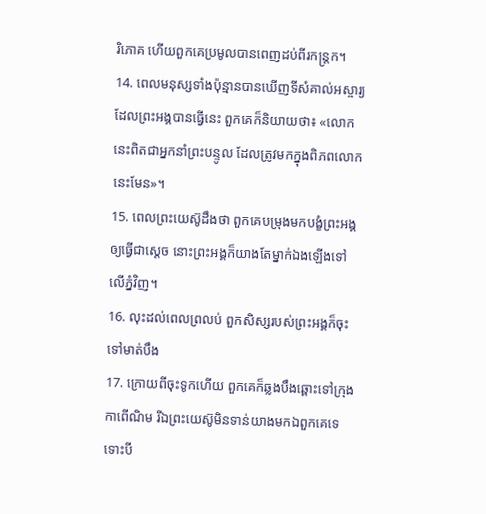រិភោគ ហើយពួកគេប្រមូលបានពេញដប់ពីរកន្ត្រក។
14. ពេលមនុស្សទាំងប៉ុន្មានបានឃើញទីសំគាល់អស្ចារ្យដែលព្រះអង្គបានធ្វើនេះ ពួកគេក៏និយាយថា៖ «លោកនេះពិតជាអ្នកនាំព្រះបន្ទូល ដែលត្រូវមកក្នុងពិភពលោកនេះមែន»។
15. ពេលព្រះយេស៊ូដឹងថា ពួកគេបម្រុងមកបង្ខំព្រះអង្គឲ្យធ្វើជាស្ដេច នោះព្រះអង្គក៏យាងតែម្នាក់ឯងឡើងទៅលើភ្នំវិញ។
16. លុះដល់ពេលព្រលប់ ពួកសិស្សរបស់ព្រះអង្គក៏ចុះទៅមាត់បឹង
17. ក្រោយពីចុះទូកហើយ ពួកគេក៏ឆ្លងបឹងឆ្ពោះទៅក្រុងកាពើណិម រីឯព្រះយេស៊ូមិនទាន់យាងមកឯពួកគេទេ ទោះបី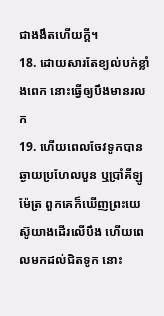ជាងងឹតហើយក្ដី។
18. ដោយសារតែខ្យល់បក់ខ្លាំងពេក នោះធ្វើឲ្យបឹងមានរលក
19. ហើយពេលចែវទូកបានឆ្ងាយប្រហែលបួន ឬប្រាំគីឡូម៉ែត្រ ពួកគេក៏ឃើញព្រះយេស៊ូយាងដើរលើបឹង ហើយពេលមកដល់ជិតទូក នោះ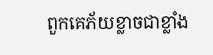ពួកគេភ័យខ្លាចជាខ្លាំង